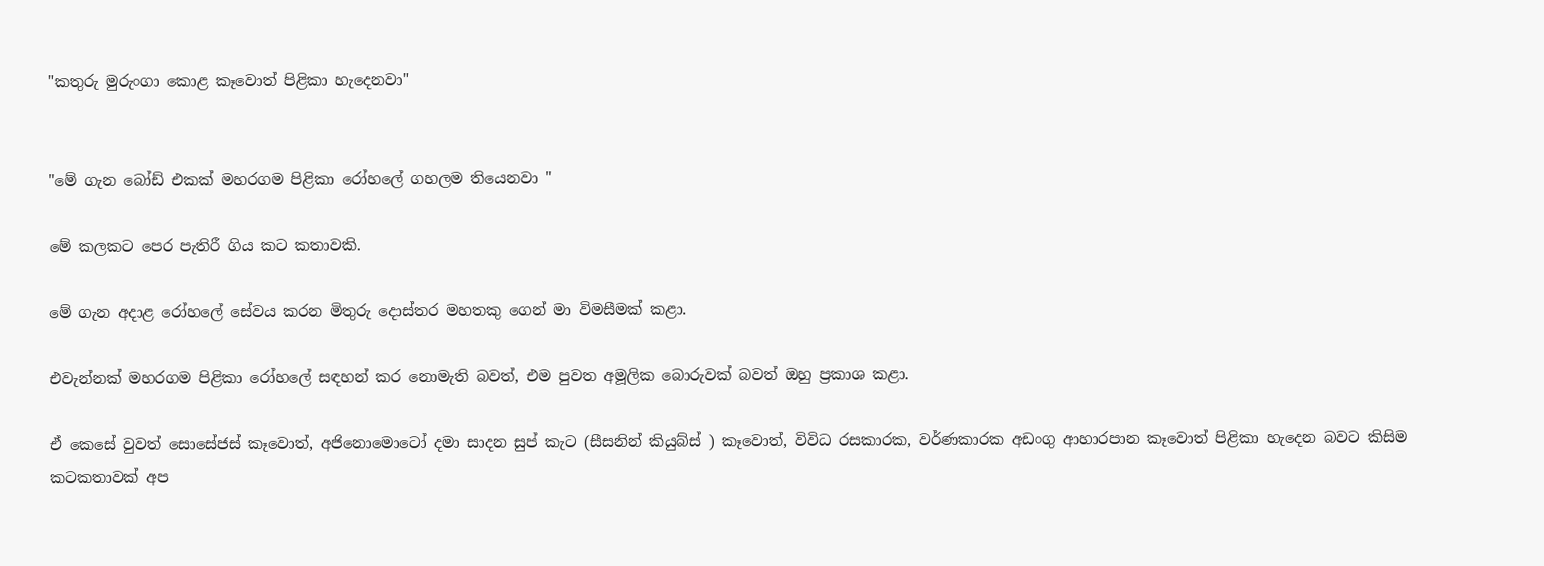"කතුරු මුරුංගා කොළ කෑවොත් පිළිකා හැදෙනවා"


"මේ ගැන බෝඩ් එකක් මහරගම පිළිකා රෝහලේ ගහලම තියෙනවා "

මේ කලකට පෙර පැතිරී ගිය කට කතාවකි.

මේ ගැන අදාළ රෝහලේ සේවය කරන මිතුරු දොස්තර මහතකු ගෙන් මා විමසීමක් කළා.

එවැන්නක් මහරගම පිළිකා රෝහලේ සඳහන් කර නොමැති බවත්, එම පුවත අමූලික බොරුවක් බවත් ඔහු ප්‍රකාශ කළා.

ඒ කෙසේ වුවත් සොසේජස් කෑවොත්, අජිනොමොටෝ දමා සාදන සුප් කැට (සීසනින් කියුබ්ස් ) කෑවොත්, විවිධ රසකාරක, වර්ණකාරක අඩංගු ආහාරපාන කෑවොත් පිළිකා හැදෙන බවට කිසිම කටකතාවක් අප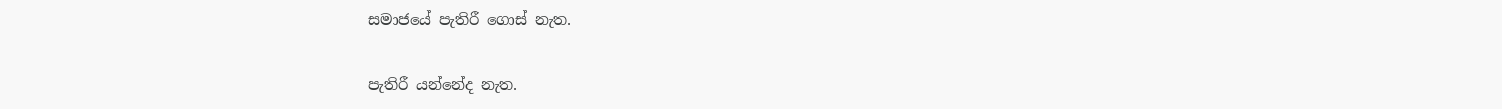සමාජයේ පැතිරී ගොස් නැත.

පැතිරී යන්නේද නැත.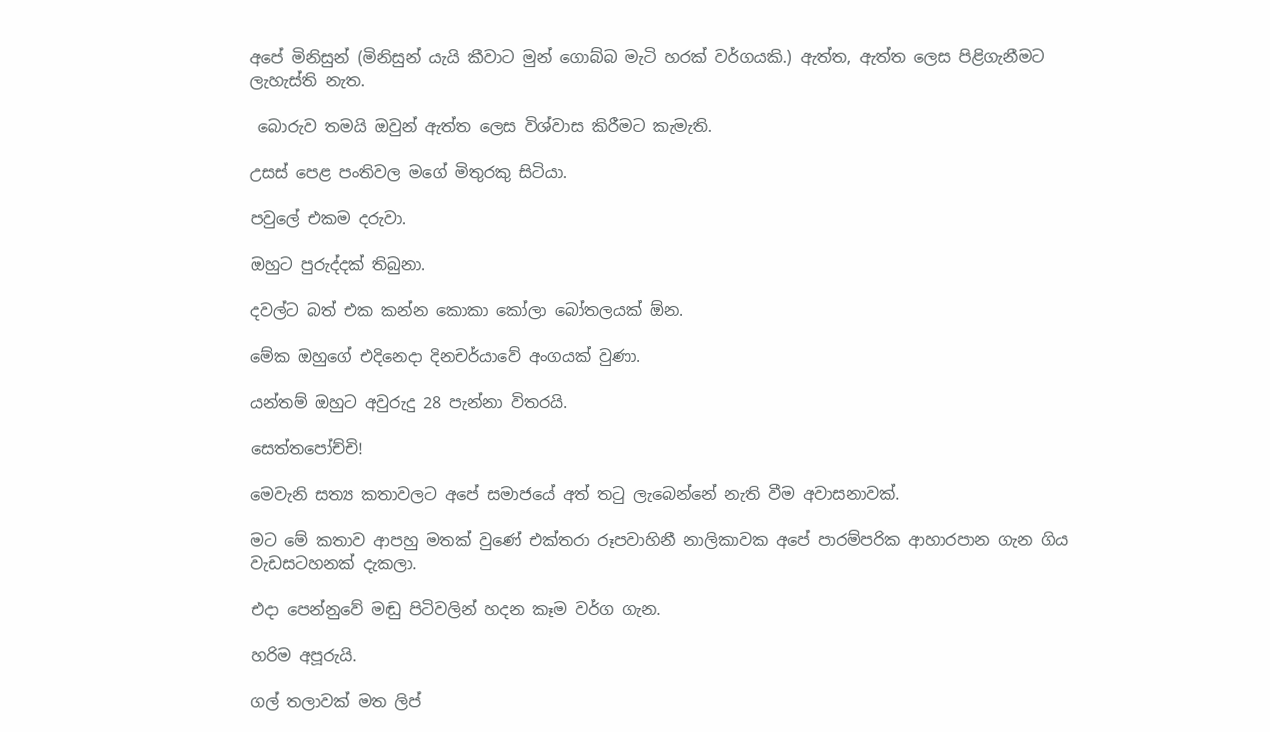අපේ මිනිසුන් (මිනිසුන් යැයි කීවාට මුන් ගොබ්බ මැටි හරක් වර්ගයකි.) ඇත්ත, ඇත්ත ලෙස පිළිගැනීමට ලැහැස්ති නැත.

 බොරුව තමයි ඔවුන් ඇත්ත ලෙස විශ්වාස කිරීමට කැමැති.

උසස් පෙළ පංතිවල මගේ මිතුරකු සිටියා.

පවුලේ එකම දරුවා.

ඔහුට පුරුද්දක් තිබුනා.

දවල්ට බත් එක කන්න කොකා කෝලා බෝතලයක් ඕන.

මේක ඔහුගේ එදිනෙදා දිනචර්යාවේ අංගයක් වුණා.

යන්තම් ඔහුට අවුරුදු 28 පැන්නා විතරයි.

සෙත්තපෝච්චි!

මෙවැනි සත්‍ය කතාවලට අපේ සමාජයේ අත් තටු ලැබෙන්නේ නැති වීම අවාසනාවක්.

මට මේ කතාව ආපහු මතක් වුණේ එක්තරා රූපවාහිනී නාලිකාවක අපේ පාරම්පරික ආහාරපාන ගැන ගිය වැඩසටහනක් දැකලා.

එදා පෙන්නුවේ මඬු පිටිවලින් හදන කෑම වර්ග ගැන.

හරිම අපූරුයි.

ගල් තලාවක් මත ලිප්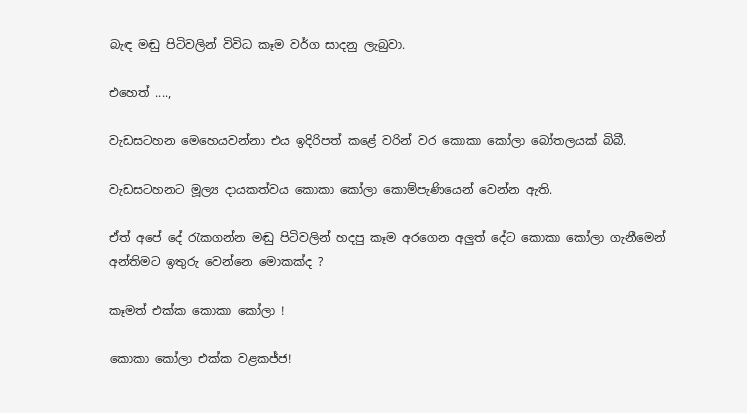බැඳ මඬු පිටිවලින් විවිධ කෑම වර්ග සාදනු ලැබුවා.

එහෙත් ....,

වැඩසටහන මෙහෙයවන්නා එය ඉදිරිපත් කළේ වරින් වර කොකා කෝලා බෝතලයක් බිබී.

වැඩසටහනට මූල්‍ය දායකත්වය කොකා කෝලා කොම්පැණියෙන් වෙන්න ඇති.

ඒත් අපේ දේ රැකගන්න මඬු පිටිවලින් හදපු කෑම අරගෙන අලුත් දේට කොකා කෝලා ගැනීමෙන් අන්තිමට ඉතුරු වෙන්නෙ මොකක්ද ?

කෑමත් එක්ක කොකා කෝලා !

කොකා කෝලා එක්ක වළකජ්ජ!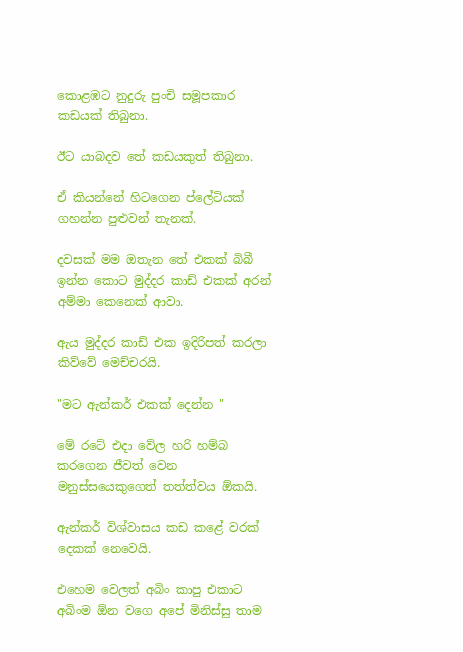කොළඹට නුදුරු පුංචි සමූපකාර කඩයක් තිබුනා.

ඊට යාබදව තේ කඩයකුත් තිබුනා.

ඒ කියන්නේ හිටගෙන ප්ලේටියක් ගහන්න පුළුවන් තැනක්.

දවසක් මම ඔතැන තේ එකක් බිබී ඉන්න කොට මුද්දර කාඩ් එකක් අරන් අම්මා කෙනෙක් ආවා.

ඇය මුද්දර කාඩ් එක ඉදිරිපත් කරලා කිව්වේ මෙච්චරයි.

"මට ඇන්කර් එකක් දෙන්න "

මේ රටේ එදා වේල හරි හම්බ කරගෙන ජීවත් වෙන මනුස්සයෙකුගෙත් තත්ත්වය ඕකයි.

ඇන්කර් විශ්වාසය කඩ කළේ වරක් දෙකක් නෙවෙයි.

එහෙම වෙලත් අබිං කාපු එකාට අබිංම ඕන වගෙ අපේ මිනිස්සු තාම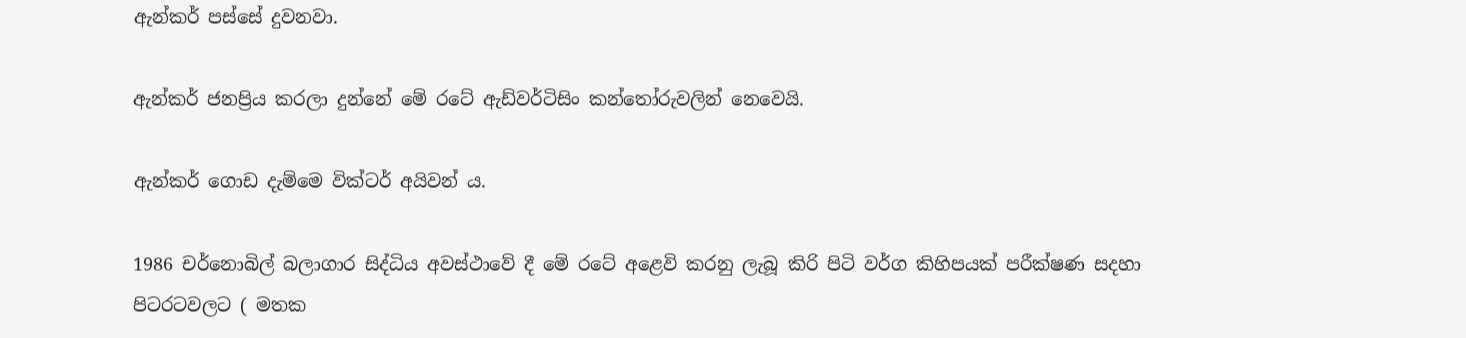ඇන්කර් පස්සේ දුවනවා.

ඇන්කර් ජනප්‍රිය කරලා දුන්නේ මේ රටේ ඇඩ්වර්ටිසිං කන්තෝරුවලින් නෙවෙයි.

ඇන්කර් ගොඩ දැම්මෙ වික්ටර් අයිවන් ය.

1986 චර්නොබිල් බලාගාර සිද්ධිය අවස්ථාවේ දී මේ රටේ අළෙවි කරනු ලැබූ කිරි පිටි වර්ග කිහිපයක් පරීක්ෂණ සදහා පිටරටවලට ( මතක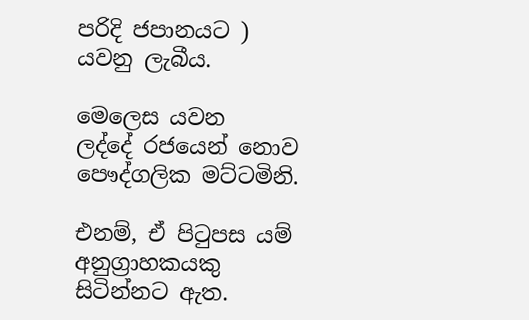පරිදි ජපානයට ) යවනු ලැබීය.

මෙලෙස යවන ලද්දේ ‍රජයෙන් නොව පෞද්ගලික මට්ටමිනි.

එනම්, ඒ පිටුපස යම් අනුග්‍රාහකයකු සිටින්නට ඇත.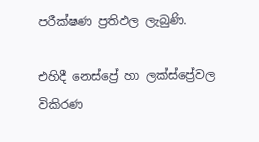පරීක්ෂණ ප්‍රතිඵල ලැබුණි.

එහිදී නෙස්ප්‍රේ හා ලක්ස්ප්‍රේවල විකිරණ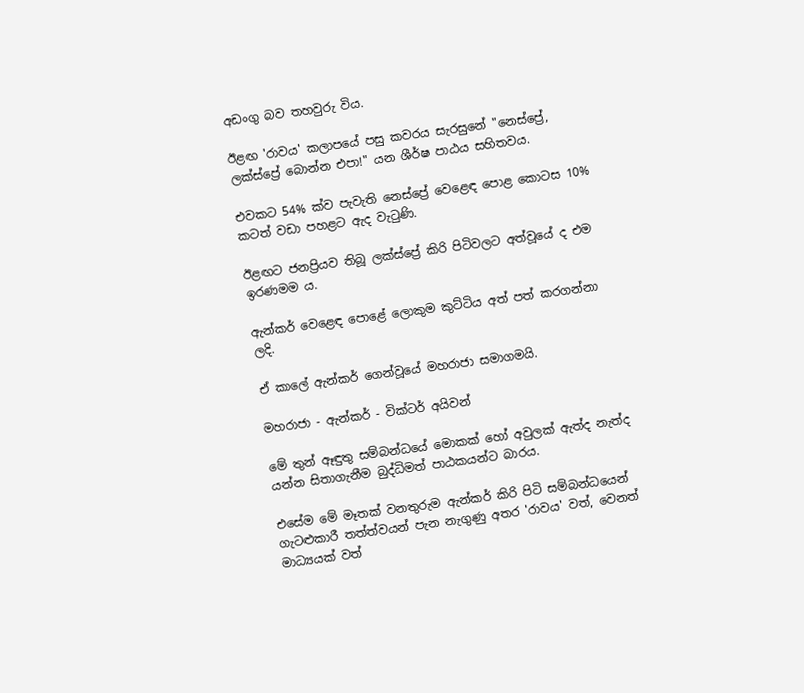අඩංගු බව තහවුරු විය.

ඊළඟ 'රාවය' කලාපයේ පසු කවරය සැරසුනේ "නෙස්ප්‍රේ, ලක්ස්ප්‍රේ බොන්න එපා!" යන ශීර්ෂ පාඨය සහිතවය.

එවකට 54% ක්ව පැවැති නෙස්ප්‍රේ වෙළෙඳ පොළ කොටස 10% කටත් වඩා පහළට ඇද වැටුණි.

ඊළඟට ජනප්‍රියව තිබූ ලක්ස්ප්‍රේ කිරි පිටිවලට අත්වූයේ ද එම ඉරණමම ය.

ඇන්කර් වෙළෙඳ පොළේ ලොකුම කුට්ටිය අත් පත් කරගන්නා ලදි.

ඒ කාලේ ඇන්කර් ගෙන්වූයේ මහරාජා සමාගමයි.

මහරාජා - ඇන්කර් - වික්ටර් අයිවන්

මේ තුන් ඈඳුතු සම්බන්ධයේ මොකක් හෝ අවුලක් ඇත්ද නැත්ද යන්න සිතාගැනීම බුද්ධිමත් පාඨකයන්ට බාරය.

එසේම මේ මෑතක් වනතුරුම ඇන්කර් කිරි පිටි සම්බන්ධයෙන් ගැටළුකාරී තත්ත්වයන් පැන නැගුණු අතර 'රාවය' වත්, වෙනත් මාධ්‍යයක් වත්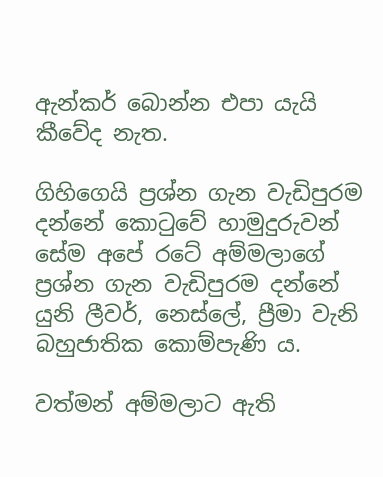ඇන්කර් බොන්න එපා යැයි කීවේද නැත.

ගිහිගෙයි ප්‍රශ්න ගැන වැඩිපුරම දන්නේ කොටුවේ හාමුදුරුවන් සේම අපේ රටේ අම්මලාගේ ප්‍රශ්න ගැන වැඩිපුරම දන්නේ යුනි ලීවර්, නෙස්ලේ, ප්‍රීමා වැනි බහුජාතික කොම්පැණි ය.

වත්මන් අම්මලාට ඇති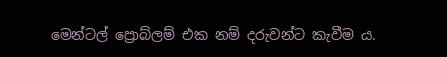මෙන්ටල් ප්‍රොබ්ලම් එක නම් දරුවන්ට කැවීම ය.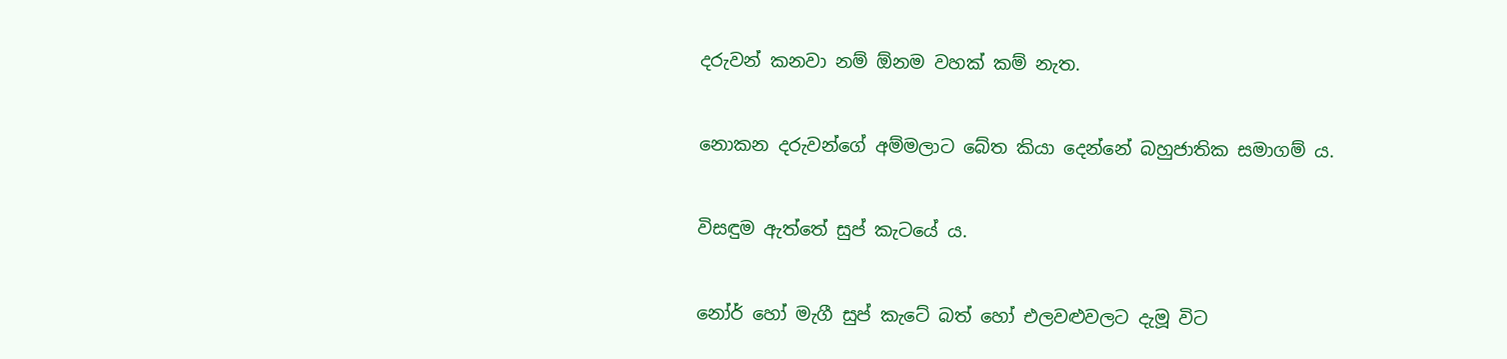දරුවන් කනවා නම් ඕනම වහක් කම් නැත.

නොකන දරුවන්ගේ අම්මලාට බේත කියා දෙන්නේ බහුජාතික සමාගම් ය.

විසඳුම ඇත්තේ සුප් කැටයේ ය.

නෝර් හෝ මැගී සුප් කැටේ බත් හෝ එලවළුවලට දැමූ විට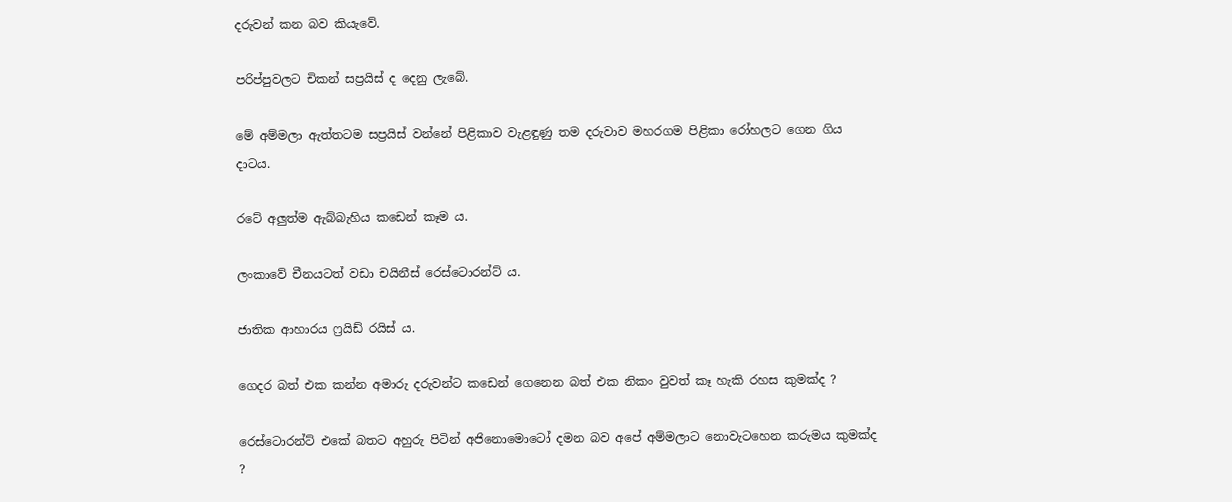දරුවන් කන බව කියැවේ.

පරිප්පුවලට චිකන් සප්‍රයිස් ද දෙනු ලැබේ.

මේ අම්මලා ඇත්තටම සප්‍රයිස් වන්නේ පිළිකාව වැළඳුණු තම දරුවාව මහරගම පිළිකා රෝහලට ගෙන ගිය දාටය.

රටේ අලුත්ම ඇබ්බැහිය කඩෙන් කෑම ය.

ලංකාවේ චීනයටත් වඩා චයිනීස් රෙස්ටොරන්ට් ය.

ජාතික ආහාරය ෆ්‍රයිඩ් රයිස් ය.

ගෙදර බත් එක කන්න අමාරු දරුවන්ට කඩෙන් ගෙනෙන බත් එක නිකං වුවත් කෑ හැකි රහස කුමක්ද ?

රෙස්ටොරන්ට් එකේ බතට අහුරු පිටින් අජිනොමොටෝ දමන බව අපේ අම්මලාට නොවැටහෙන කරුමය කුමක්ද ?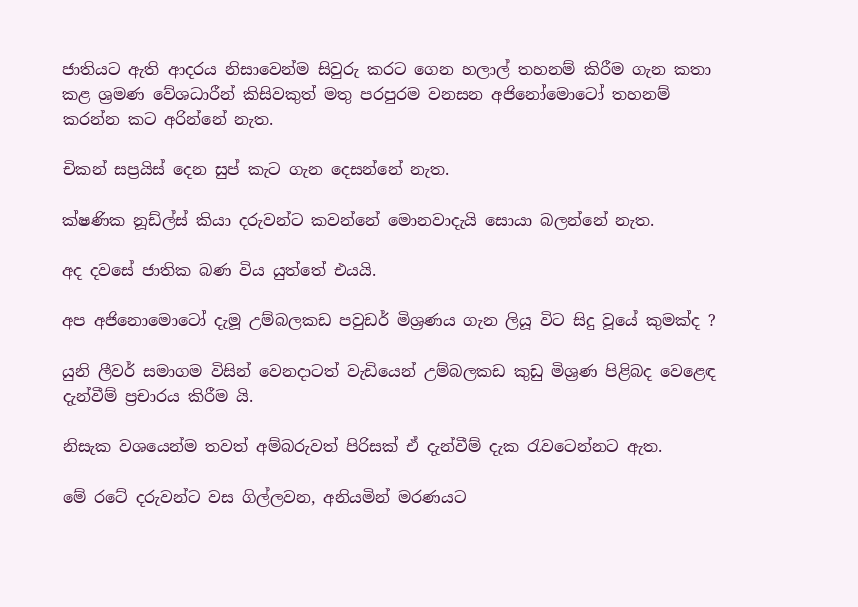ජාතියට ඇති ආදරය නිසාවෙන්ම සිවුරු කරට ගෙන හලාල් තහනම් කිරීම ගැන කතා කළ ශ්‍රමණ වේශධාරීන් කිසිවකුත් මතු පරපුරම වනසන අජිනෝමොටෝ තහනම් කරන්න කට අරින්නේ නැත.

චිකන් සප්‍රයිස් දෙන සුප් කැට ගැන දෙසන්නේ නැත.

ක්ෂණික නූඩ්ල්ස් කියා දරුවන්ට කවන්නේ මොනවාදැයි සොයා බලන්නේ නැත.

අද දවසේ ජාතික බණ විය යුත්තේ එයයි.

අප අජිනොමොටෝ දැමූ උම්බලකඩ පවුඩර් මිශ්‍රණය ගැන ලියූ විට සිදු වූයේ කුමක්ද ?

යුනි ලීවර් සමාගම විසින් වෙනදාටත් වැඩියෙන් උම්බලකඩ කුඩු මිශ්‍රණ පිළිබද වෙළෙඳ දැන්වීම් ප්‍රචාරය කිරීම යි.

නිසැක වශයෙන්ම තවත් අම්බරුවත් පිරිසක් ඒ දැන්වීම් දැක රැවටෙන්නට ඇත.

මේ රටේ දරුවන්ට වස ගිල්ලවන, අනියමින් මරණයට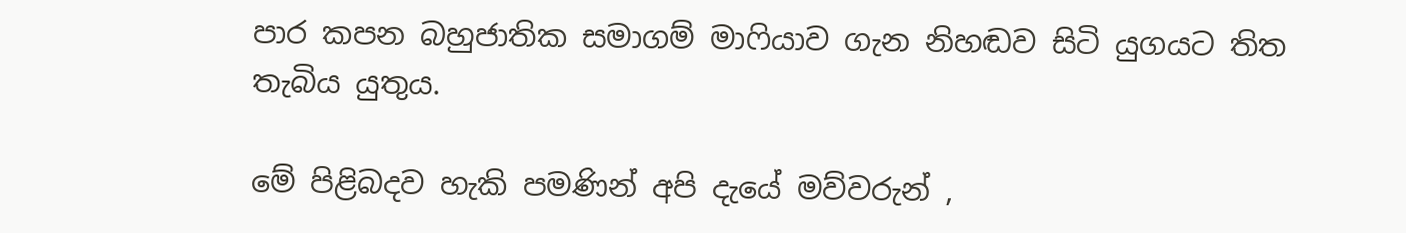පාර කපන බහුජාතික සමාගම් මාෆියාව ගැන නිහඬව සිටි යුගයට තිත තැබිය යුතුය.

මේ පිළිබදව හැකි පමණින් අපි දැයේ මව්වරුන් ,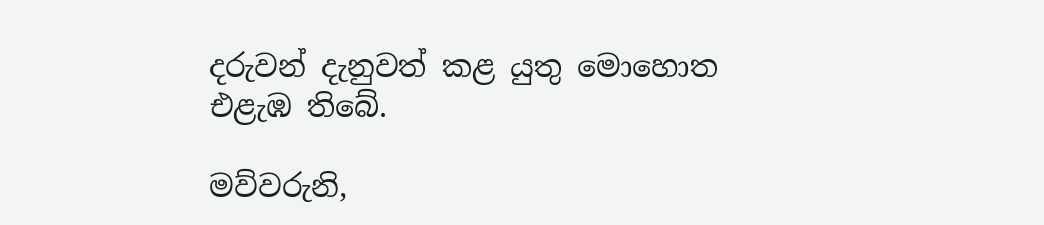දරුවන් දැනුවත් කළ යුතු මොහොත එළැඹ තිබේ.

මව්වරුනි,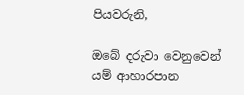පියවරුනි,

ඔබේ දරුවා වෙනුවෙන් යම් ආහාරපාන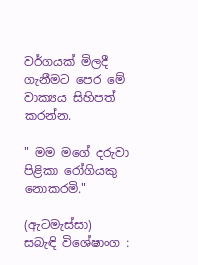වර්ගයක් මිලදී ගැනීමට පෙර මේ වාක්‍යය සිහිපත් කරන්න.

" මම මගේ දරුවා පිළිකා රෝගියකු නොකරමි."

(ඇටමැස්සා)
සබැඳි විශේෂාංග :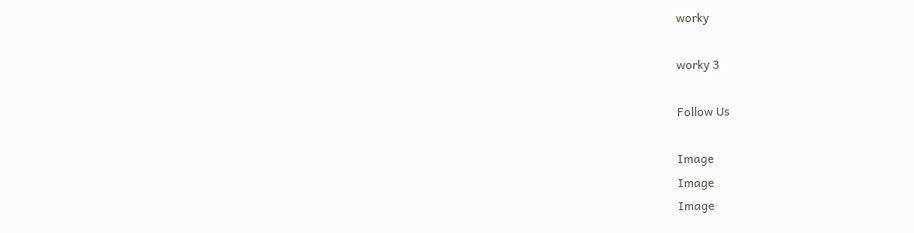worky

worky 3

Follow Us

Image
Image
Image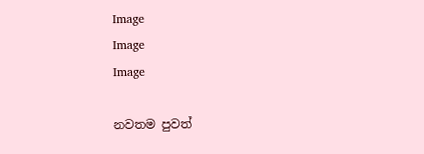Image
Image
Image

නවතම පුවත්